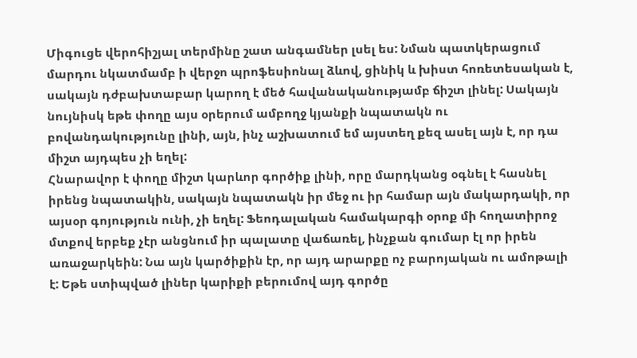Միգուցե վերոհիշյալ տերմինը շատ անգամներ լսել ես: Նման պատկերացում մարդու նկատմամբ ի վերջո պրոֆեսիոնալ ձևով, ցինիկ և խիստ հոռետեսական է, սակայն դժբախտաբար կարող է մեծ հավանականությամբ ճիշտ լինել: Սակայն նույնիսկ եթե փողը այս օրերում ամբողջ կյանքի նպատակն ու բովանդակությունը լինի, այն, ինչ աշխատում եմ այստեղ քեզ ասել այն է, որ դա միշտ այդպես չի եղել:
Հնարավոր է փողը միշտ կարևոր գործիք լինի, որը մարդկանց օգնել է հասնել իրենց նպատակին, սակայն նպատակն իր մեջ ու իր համար այն մակարդակի, որ այսօր գոյություն ունի, չի եղել: Ֆեոդալական համակարգի օրոք մի հողատիրոջ մտքով երբեք չէր անցնում իր պալատը վաճառել, ինչքան գումար էլ որ իրեն առաջարկեին: Նա այն կարծիքին էր, որ այդ արարքը ոչ բարոյական ու ամոթալի է: Եթե ստիպված լիներ կարիքի բերումով այդ գործը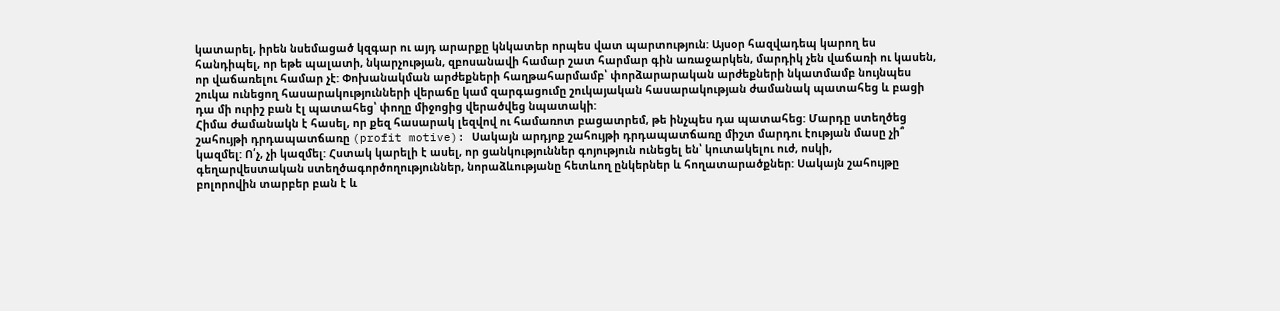կատարել, իրեն նսեմացած կզգար ու այդ արարքը կնկատեր որպես վատ պարտություն: Այսօր հազվադեպ կարող ես հանդիպել, որ եթե պալատի, նկարչության, զբոսանավի համար շատ հարմար գին առաջարկեն, մարդիկ չեն վաճառի ու կասեն, որ վաճառելու համար չէ: Փոխանակման արժեքների հաղթահարմամբ՝ փորձարարական արժեքների նկատմամբ նույնպես շուկա ունեցող հասարակությունների վերաճը կամ զարգացումը շուկայական հասարակության ժամանակ պատահեց և բացի դա մի ուրիշ բան էլ պատահեց՝ փողը միջոցից վերածվեց նպատակի:
Հիմա ժամանակն է հասել, որ քեզ հասարակ լեզվով ու համառոտ բացատրեմ, թե ինչպես դա պատահեց: Մարդը ստեղծեց շահույթի դրդապատճառը (profit motive): Սակայն արդյոք շահույթի դրդապատճառը միշտ մարդու էության մասը չի՞ կազմել: Ո՛չ, չի կազմել: Հստակ կարելի է ասել, որ ցանկություններ գոյություն ունեցել են՝ կուտակելու ուժ, ոսկի, գեղարվեստական ստեղծագործողություններ, նորաձևությանը հետևող ընկերներ և հողատարածքներ: Սակայն շահույթը բոլորովին տարբեր բան է և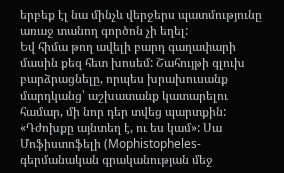երբեք էլ նա մինչև վերջերս պատմությունը առաջ տանող գործոն չի եղել:
Եվ հիմա թող ավելի բարդ գաղափարի մասին քեզ հետ խոսեմ: Շահույթի գլուխ բարձրացնելը, որպես խրախուսանք մարդկանց՝ աշխատանք կատարելու համար, մի նոր դեր տվեց պարտքին:
«Դժոխքը այնտեղ է, ու ես կամ»: Սա Մոֆիստոֆելի (Mophistopheles-գերմանական գրականության մեջ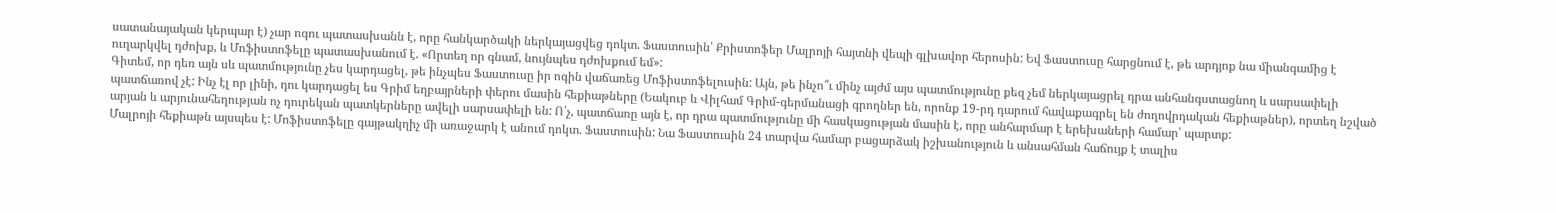սատանայական կերպար է) չար ոգու պատասխանն է, որը հանկարծակի ներկայացվեց դոկտ. Ֆաստուսին՝ Քրիստոֆեր Մալրոյի հայտնի վեպի գլխավոր հերոսին: Եվ Ֆաստուսը հարցնում է, թե արդյոք նա միանգամից է ուղարկվել դժոխք, և Մոֆիստոֆելը պատասխանում է. «Որտեղ որ գնամ, նույնպես դժոխքում եմ»:
Գիտեմ, որ դեռ այն սև պատմությունը չես կարդացել, թե ինչպես Ֆաստուսը իր ոգին վաճառեց Մոֆիստոֆելուսին: Այն, թե ինչո՞ւ մինչ այժմ այս պատմությունը քեզ չեմ ներկայացրել դրա անհանգստացնող և սարսափելի պատճառով չէ: Ինչ էլ որ լինի, դու կարդացել ես Գրիմ եղբայրների փերու մասին հեքիաթները (Եակուբ և Վիլհամ Գրիմ-գերմանացի գրողներ են, որոնք 19-րդ դարում հավաքագրել են ժողովրդական հեքիաթներ), որտեղ նշված արյան և արյունահեղության ոչ դուրեկան պատկերները ավելի սարսափելի են: Ո՛չ, պատճառը այն է, որ դրա պատմությունը մի հասկացության մասին է, որը անհարմար է երեխաների համար՝ պարտք:
Մալրոյի հեքիաթն այսպես է: Մոֆիստոֆելը գայթակղիչ մի առաջարկ է անում դոկտ. Ֆաստուսին: Նա Ֆաստուսին 24 տարվա համար բացարձակ իշխանություն և անսահման հաճույք է տալիս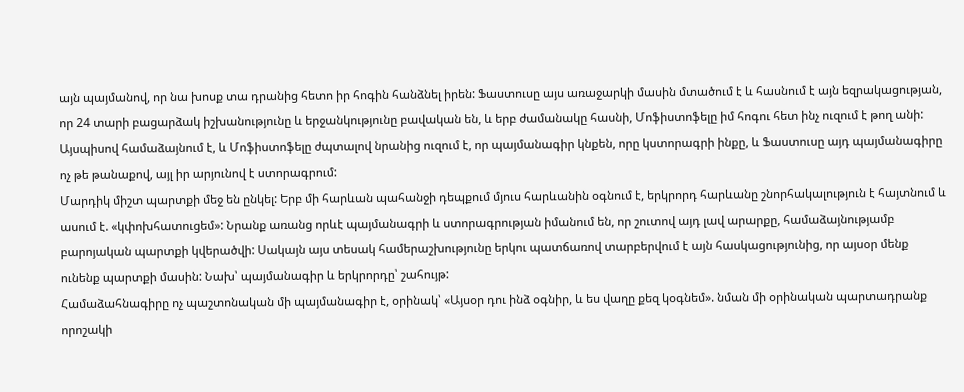այն պայմանով, որ նա խոսք տա դրանից հետո իր հոգին հանձնել իրեն: Ֆաստուսը այս առաջարկի մասին մտածում է և հասնում է այն եզրակացության, որ 24 տարի բացարձակ իշխանությունը և երջանկությունը բավական են, և երբ ժամանակը հասնի, Մոֆիստոֆելը իմ հոգու հետ ինչ ուզում է թող անի: Այսպիսով համաձայնում է, և Մոֆիստոֆելը ժպտալով նրանից ուզում է, որ պայմանագիր կնքեն, որը կստորագրի ինքը, և Ֆաստուսը այդ պայմանագիրը ոչ թե թանաքով, այլ իր արյունով է ստորագրում:
Մարդիկ միշտ պարտքի մեջ են ընկել: Երբ մի հարևան պահանջի դեպքում մյուս հարևանին օգնում է, երկրորդ հարևանը շնորհակալություն է հայտնում և ասում է. «կփոխհատուցեմ»: Նրանք առանց որևէ պայմանագրի և ստորագրության իմանում են, որ շուտով այդ լավ արարքը, համաձայնությամբ բարոյական պարտքի կվերածվի: Սակայն այս տեսակ համերաշխությունը երկու պատճառով տարբերվում է այն հասկացությունից, որ այսօր մենք ունենք պարտքի մասին: Նախ՝ պայմանագիր և երկրորդը՝ շահույթ:
Համաձահնագիրը ոչ պաշտոնական մի պայմանագիր է, օրինակ՝ «Այսօր դու ինձ օգնիր, և ես վաղը քեզ կօգնեմ». նման մի օրինական պարտադրանք որոշակի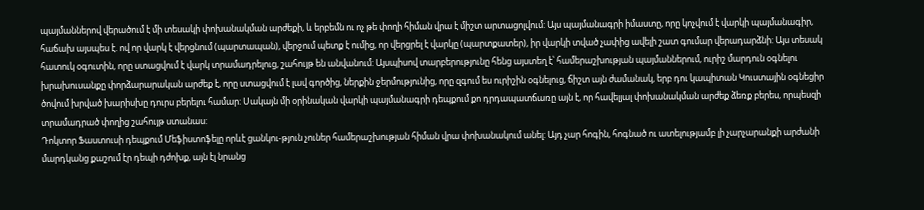պայմաններով վերածում է մի տեսակի փոխանակման արժեքի, և երբեմն ու ոչ թե փողի հիման վրա է միշտ արտացոլվում: Այս պայմանագրի իմաստը, որը կոչվում է վարկի պայմանագիր, հաճախ այսպես է. ով որ վարկ է վերցնում (պարտապան), վերջում պետք է ումից, որ վերցրել է վարկը (պարտքատեր), իր վարկի տված չափից ավելի շատ գումար վերադարձնի: Այս տեսակ հատուկ օգուտին, որը ստացվում է վարկ տրամադրելուց, շահույթ են անվանում: Այսպիսով տարբերությունը հենց այստեղ է՝ համերաշխության պայմաններում, ուրիշ մարդուն օգնելու խրախուսանքը փորձարարական արժեք է, որը ստացվում է լավ գործից, ներքին ջերմությունից, որը զգում ես ուրիշին օգնելուց, ճիշտ այն ժամանակ, երբ դու կապիտան Կուստային օգնեցիր ծովում խրված խարիսխը դուրս բերելու համար: Սակայն մի օրինական վարկի պայմանագրի դեպքում քո դրդապատճառը այն է, որ հավելյալ փոխանակման արժեք ձեռք բերես, որպեսզի տրամադրած փողից շահույթ ստանաս:
Դոկտոր Ֆաստուսի դեպքում Մեֆիստոֆելը որևէ ցանկու-թյուն չուներ համերաշխության հիման վրա փոխանակում անել: Այդ չար հոգին, հոգնած ու ատելությամբ լի չարչարանքի արժանի մարդկանց քաշում էր դեպի դժոխք, այն էլ նրանց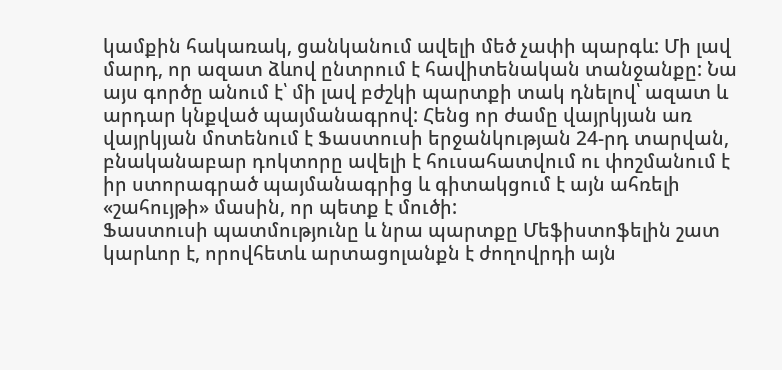կամքին հակառակ, ցանկանում ավելի մեծ չափի պարգև: Մի լավ մարդ, որ ազատ ձևով ընտրում է հավիտենական տանջանքը: Նա այս գործը անում է՝ մի լավ բժշկի պարտքի տակ դնելով՝ ազատ և արդար կնքված պայմանագրով: Հենց որ ժամը վայրկյան առ վայրկյան մոտենում է Ֆաստուսի երջանկության 24-րդ տարվան, բնականաբար դոկտորը ավելի է հուսահատվում ու փոշմանում է իր ստորագրած պայմանագրից և գիտակցում է այն ահռելի «շահույթի» մասին, որ պետք է մուծի:
Ֆաստուսի պատմությունը և նրա պարտքը Մեֆիստոֆելին շատ կարևոր է, որովհետև արտացոլանքն է ժողովրդի այն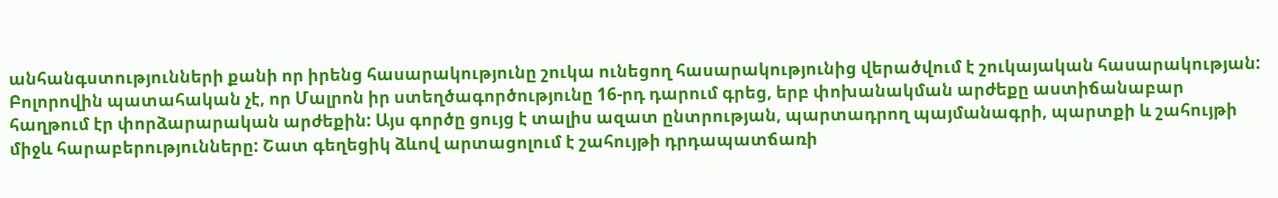անհանգստությունների քանի որ իրենց հասարակությունը շուկա ունեցող հասարակությունից վերածվում է շուկայական հասարակության: Բոլորովին պատահական չէ, որ Մալրոն իր ստեղծագործությունը 16-րդ դարում գրեց, երբ փոխանակման արժեքը աստիճանաբար հաղթում էր փորձարարական արժեքին: Այս գործը ցույց է տալիս ազատ ընտրության, պարտադրող պայմանագրի, պարտքի և շահույթի միջև հարաբերությունները: Շատ գեղեցիկ ձևով արտացոլում է շահույթի դրդապատճառի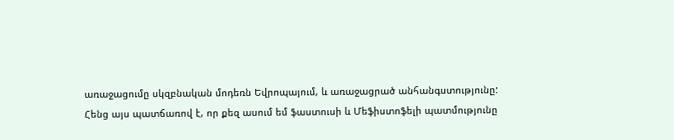առաջացումը սկզբնական մոդեռն Եվրոպայում, և առաջացրած անհանգստությունը:
Հենց այս պատճառով է, որ քեզ ասում եմ ֆաստուսի և Մեֆիստոֆելի պատմությունը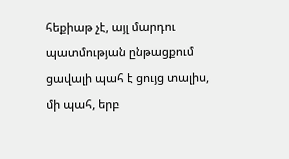հեքիաթ չէ, այլ մարդու պատմության ընթացքում ցավալի պահ է ցույց տալիս, մի պահ, երբ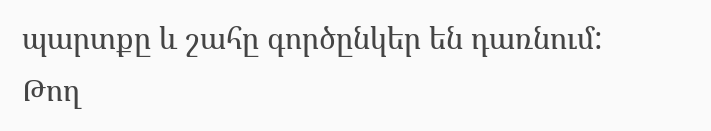պարտքը և շահը գործընկեր են դառնում:
Թող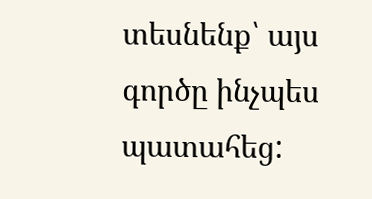տեսնենք՝ այս գործը ինչպես պատահեց: